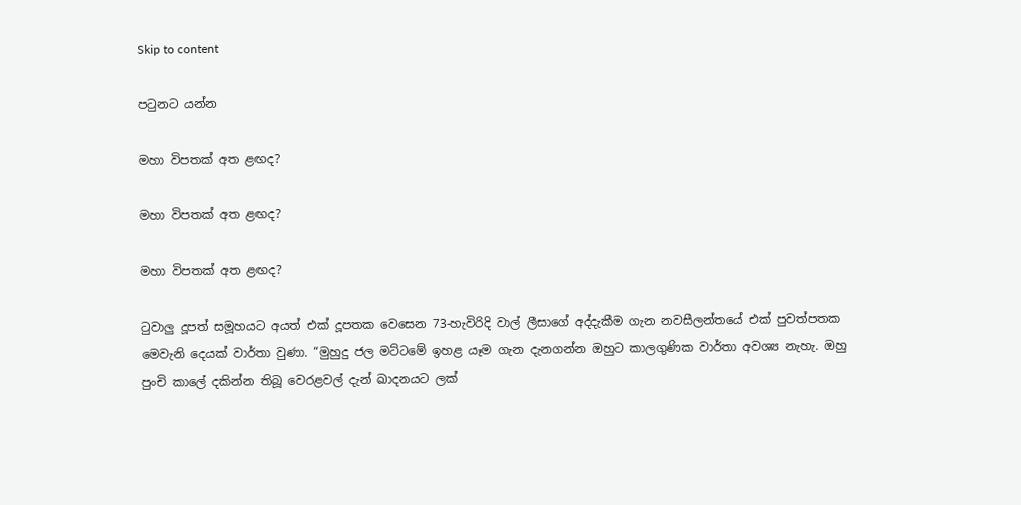Skip to content

පටුනට යන්න

මහා විපතක් අත ළඟද?

මහා විපතක් අත ළඟද?

මහා විපතක් අත ළඟද?

ටුවාලු දූපත් සමූහයට අයත් එක් දූපතක වෙසෙන 73-හැවිරිදි වාල් ලීසාගේ අද්දැකීම ගැන නවසීලන්තයේ එක් පුවත්පතක මෙවැනි දෙයක් වාර්තා වුණා. “මුහුදු ජල මට්ටමේ ඉහළ යෑම ගැන දැනගන්න ඔහුට කාලගුණික වාර්තා අවශ්‍ය නැහැ. ඔහු පුංචි කාලේ දකින්න තිබූ වෙරළවල් දැන් ඛාදනයට ලක්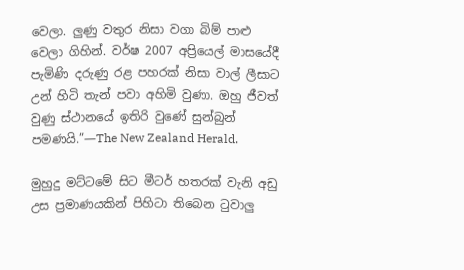වෙලා. ලුණු වතුර නිසා වගා බිම් පාළු වෙලා ගිහින්. වර්ෂ 2007 අප්‍රියෙල් මාසයේදී පැමිණි දරුණු රළ පහරක් නිසා වාල් ලීසාට උන් හිටි තැන් පවා අහිමි වුණා. ඔහු ජීවත් වුණු ස්ථානයේ ඉතිරි වුණේ සුන්බුන් පමණයි.”—The New Zealand Herald.

මුහුදු මට්ටමේ සිට මීටර් හතරක් වැනි අඩු උස ප්‍රමාණයකින් පිහිටා තිබෙන ටුවාලු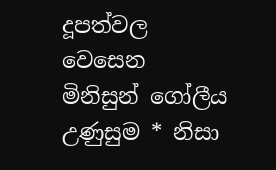දූපත්වල වෙසෙන මිනිසුන් ගෝලීය උණුසුම * නිසා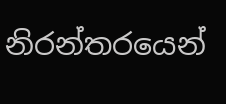නිරන්තරයෙන්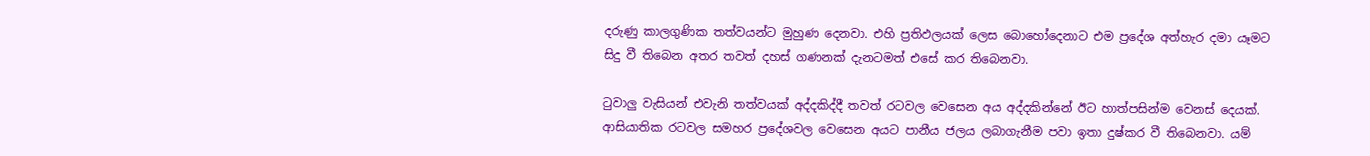දරුණු කාලගුණික තත්වයන්ට මුහුණ දෙනවා. එහි ප්‍රතිඵලයක් ලෙස බොහෝදෙනාට එම ප්‍රදේශ අත්හැර දමා යෑමට සිදු වී තිබෙන අතර තවත් දහස් ගණනක් දැනටමත් එසේ කර තිබෙනවා.

ටුවාලු වැසියන් එවැනි තත්වයක් අද්දකිද්දී තවත් රටවල වෙසෙන අය අද්දකින්නේ ඊට හාත්පසින්ම වෙනස් දෙයක්. ආසියාතික රටවල සමහර ප්‍රදේශවල වෙසෙන අයට පානීය ජලය ලබාගැනීම පවා ඉතා දුෂ්කර වී තිබෙනවා. යම්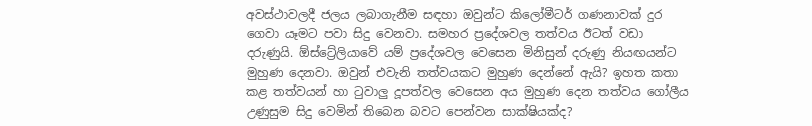අවස්ථාවලදී ජලය ලබාගැනීම සඳහා ඔවුන්ට කිලෝමීටර් ගණනාවක් දුර ගෙවා යෑමට පවා සිදු වෙනවා. සමහර ප්‍රදේශවල තත්වය ඊටත් වඩා දරුණුයි. ඕස්ට්‍රේලියාවේ යම් ප්‍රදේශවල වෙසෙන මිනිසුන් දරුණු නියඟයන්ට මුහුණ දෙනවා. ඔවුන් එවැනි තත්වයකට මුහුණ දෙන්නේ ඇයි? ඉහත කතා කළ තත්වයන් හා ටුවාලු දූපත්වල වෙසෙන අය මුහුණ දෙන තත්වය ගෝලීය උණුසුම සිදු වෙමින් තිබෙන බවට පෙන්වන සාක්ෂියක්ද?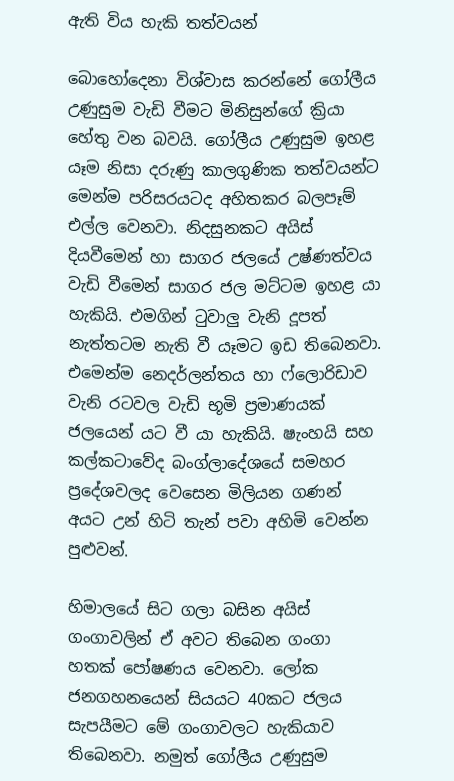ඇති විය හැකි තත්වයන්

බොහෝදෙනා විශ්වාස කරන්නේ ගෝලීය උණුසුම වැඩි වීමට මිනිසුන්ගේ ක්‍රියා හේතු වන බවයි. ගෝලීය උණුසුම ඉහළ යෑම නිසා දරුණු කාලගුණික තත්වයන්ට මෙන්ම පරිසරයටද අහිතකර බලපෑම් එල්ල වෙනවා. නිදසුනකට අයිස් දියවීමෙන් හා සාගර ජලයේ උෂ්ණත්වය වැඩි වීමෙන් සාගර ජල මට්ටම ඉහළ යා හැකියි. එමගින් ටුවාලු වැනි දූපත් නැත්තටම නැති වී යෑමට ඉඩ තිබෙනවා. එමෙන්ම නෙදර්ලන්තය හා ෆ්ලොරිඩාව වැනි රටවල වැඩි භූමි ප්‍රමාණයක් ජලයෙන් යට වී යා හැකියි. ෂැංහයි සහ කල්කටාවේද බංග්ලාදේශයේ සමහර ප්‍රදේශවලද වෙසෙන මිලියන ගණන් අයට උන් හිටි තැන් පවා අහිමි වෙන්න පුළුවන්.

හිමාලයේ සිට ගලා බසින අයිස් ගංගාවලින් ඒ අවට තිබෙන ගංගා හතක් පෝෂණය වෙනවා. ලෝක ජනගහනයෙන් සියයට 40කට ජලය සැපයීමට මේ ගංගාවලට හැකියාව තිබෙනවා. නමුත් ගෝලීය උණුසුම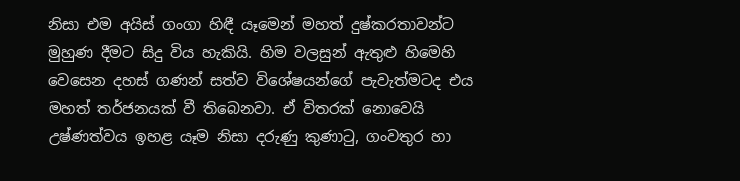නිසා එම අයිස් ගංගා හිඳී යෑමෙන් මහත් දුෂ්කරතාවන්ට මුහුණ දීමට සිදු විය හැකියි. හිම වලසුන් ඇතුළු හිමෙහි වෙසෙන දහස් ගණන් සත්ව විශේෂයන්ගේ පැවැත්මටද එය මහත් තර්ජනයක් වී තිබෙනවා. ඒ විතරක් නොවෙයි උෂ්ණත්වය ඉහළ යෑම නිසා දරුණු කුණාටු, ගංවතුර හා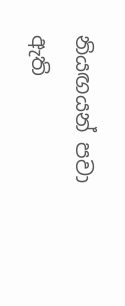නියඟයන් පවා ඇති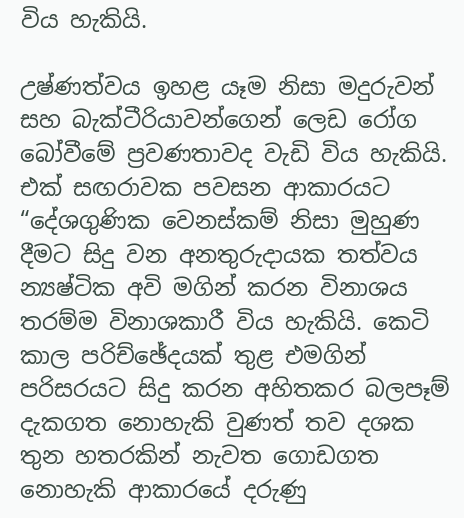විය හැකියි.

උෂ්ණත්වය ඉහළ යෑම නිසා මදුරුවන් සහ බැක්ටීරියාවන්ගෙන් ලෙඩ රෝග බෝවීමේ ප්‍රවණතාවද වැඩි විය හැකියි. එක් සඟරාවක පවසන ආකාරයට “දේශගුණික වෙනස්කම් නිසා මුහුණ දීමට සිදු වන අනතුරුදායක තත්වය න්‍යෂ්ටික අවි මගින් කරන විනාශය තරම්ම විනාශකාරී විය හැකියි. කෙටි කාල පරිච්ඡේදයක් තුළ එමගින් පරිසරයට සිදු කරන අහිතකර බලපෑම් දැකගත නොහැකි වුණත් තව දශක තුන හතරකින් නැවත ගොඩගත නොහැකි ආකාරයේ දරුණු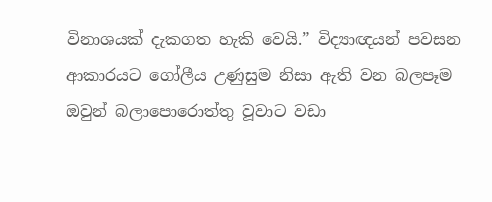විනාශයක් දැකගත හැකි වෙයි.” විද්‍යාඥයන් පවසන ආකාරයට ගෝලීය උණුසුම නිසා ඇති වන බලපෑම ඔවුන් බලාපොරොත්තු වූවාට වඩා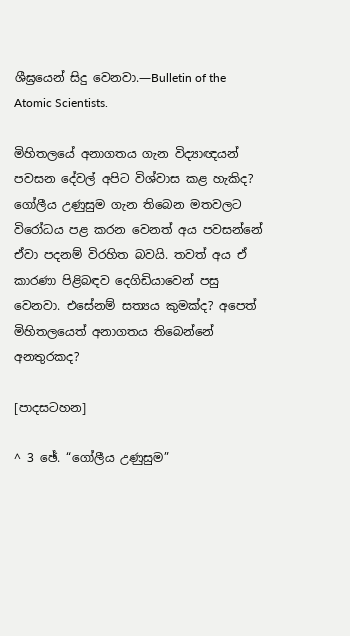ශීඝ්‍රයෙන් සිදු වෙනවා.—Bulletin of the Atomic Scientists.

මිහිතලයේ අනාගතය ගැන විද්‍යාඥයන් පවසන දේවල් අපිට විශ්වාස කළ හැකිද? ගෝලීය උණුසුම ගැන තිබෙන මතවලට විරෝධය පළ කරන වෙනත් අය පවසන්නේ ඒවා පදනම් විරහිත බවයි. තවත් අය ඒ කාරණා පිළිබඳව දෙගිඩියාවෙන් පසු වෙනවා. එසේනම් සත්‍යය කුමක්ද? අපෙත් මිහිතලයෙත් අනාගතය තිබෙන්නේ අනතුරකද?

[පාදසටහන]

^ 3 ඡේ. “ගෝලීය උණුසුම”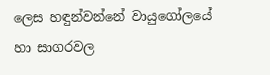ලෙස හඳුන්වන්නේ වායුගෝලයේ හා සාගරවල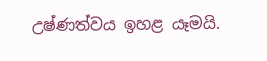උෂ්ණත්වය ඉහළ යෑමයි.